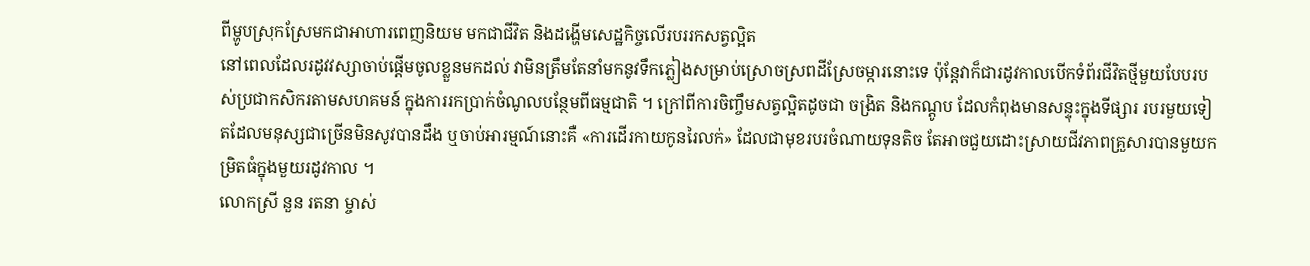ពីម្ហូបស្រុកស្រែមកជាអាហារពេញនិយម មកជាជីវិត និងដង្ហើមសេដ្ឋកិច្ចលើរបររកសត្វល្អិត
នៅពេលដែលរដូវវស្សាចាប់ផ្តើមចូលខ្លួនមកដល់ វាមិនត្រឹមតែនាំមកនូវទឹកភ្លៀងសម្រាប់ស្រោចស្រពដីស្រែចម្ការនោះទេ ប៉ុន្តែវាក៏ជារដូវកាលបើកទំព័រជីវិតថ្មីមួយបែបរបស់ប្រជាកសិករតាមសហគមន៍ ក្នុងការរកប្រាក់ចំណូលបន្ថែមពីធម្មជាតិ ។ ក្រៅពីការចិញ្ចឹមសត្វល្អិតដូចជា ចង្រិត និងកណ្តូប ដែលកំពុងមានសន្ទុះក្នុងទីផ្សារ របរមួយទៀតដែលមនុស្សជាច្រើនមិនសូវបានដឹង ឬចាប់អារម្មណ៍នោះគឺ «ការដើរកាយកូនរៃលក់» ដែលជាមុខរបរចំណាយទុនតិច តែអាចជួយដោះស្រាយជីវភាពគ្រួសារបានមួយកម្រិតធំក្នុងមួយរដូវកាល ។
លោកស្រី នួន រតនា ម្ចាស់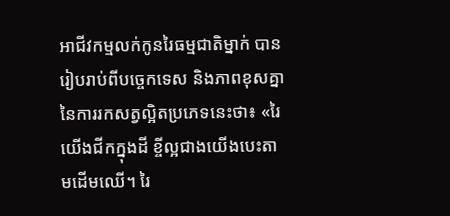អាជីវកម្មលក់កូនរៃធម្មជាតិម្នាក់ បានរៀបរាប់ពីបច្ចេកទេស និងភាពខុសគ្នានៃការរកសត្វល្អិតប្រភេទនេះថា៖ «រៃយើងជីកក្នុងដី ខ្ចីល្អជាងយើងបេះតាមដើមឈើ។ រៃ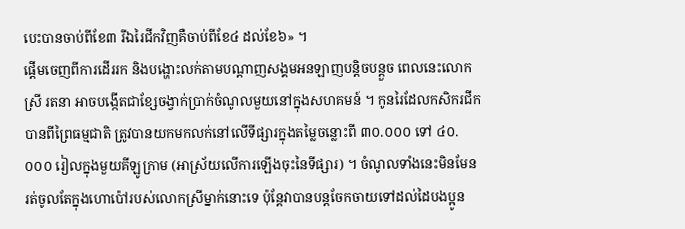បេះបានចាប់ពីខែ៣ រីឯរៃជីកវិញគឺចាប់ពីខែ៤ ដល់ខែ៦» ។
ផ្តើមចេញពីការដើររក និងបង្ហោះលក់តាមបណ្តាញសង្គមអនឡាញបន្តិចបន្តួច ពេលនេះលោកស្រី រតនា អាចបង្កើតជាខ្សែចង្វាក់ប្រាក់ចំណូលមួយនៅក្នុងសហគមន៍ ។ កូនរៃដែលកសិករជីកបានពីព្រៃធម្មជាតិ ត្រូវបានយកមកលក់នៅលើទីផ្សារក្នុងតម្លៃចន្លោះពី ៣០.០០០ ទៅ ៤០.០០០ រៀលក្នុងមួយគីឡូក្រាម (អាស្រ័យលើការឡើងចុះនៃទីផ្សារ) ។ ចំណូលទាំងនេះមិនមែនរត់ចូលតែក្នុងហោប៉ៅរបស់លោកស្រីម្នាក់នោះទេ ប៉ុន្តែវាបានបន្តចែកចាយទៅដល់ដៃបងប្អូន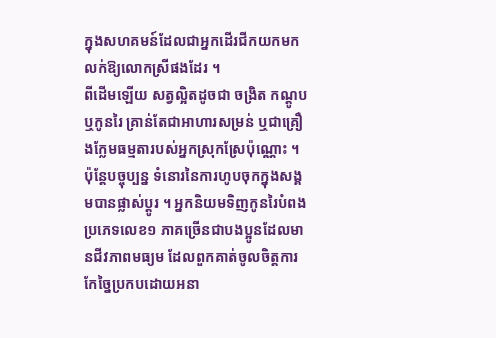ក្នុងសហគមន៍ដែលជាអ្នកដើរជីកយកមកលក់ឱ្យលោកស្រីផងដែរ ។
ពីដើមឡើយ សត្វល្អិតដូចជា ចង្រិត កណ្តូប ឬកូនរៃ គ្រាន់តែជាអាហារសម្រន់ ឬជាគ្រឿងក្លែមធម្មតារបស់អ្នកស្រុកស្រែប៉ុណ្ណោះ ។ ប៉ុន្តែបច្ចុប្បន្ន ទំនោរនៃការហូបចុកក្នុងសង្គមបានផ្លាស់ប្តូរ ។ អ្នកនិយមទិញកូនរៃបំពងប្រភេទលេខ១ ភាគច្រើនជាបងប្អូនដែលមានជីវភាពមធ្យម ដែលពួកគាត់ចូលចិត្តការកែច្នៃប្រកបដោយអនា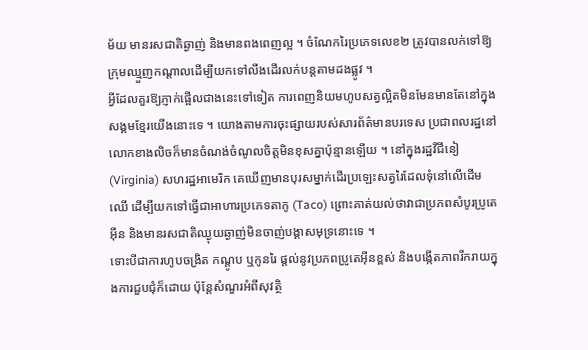ម័យ មានរសជាតិឆ្ងាញ់ និងមានពងពេញល្អ ។ ចំណែករៃប្រភេទលេខ២ ត្រូវបានលក់ទៅឱ្យក្រុមឈ្មួញកណ្តាលដើម្បីយកទៅលីងដើរលក់បន្តតាមដងផ្លូវ ។
អ្វីដែលគួរឱ្យភ្ញាក់ផ្អើលជាងនេះទៅទៀត ការពេញនិយមហូបសត្វល្អិតមិនមែនមានតែនៅក្នុងសង្គមខ្មែរយើងនោះទេ ។ យោងតាមការចុះផ្សាយរបស់សារព័ត៌មានបរទេស ប្រជាពលរដ្ឋនៅលោកខាងលិចក៏មានចំណង់ចំណូលចិត្តមិនខុសគ្នាប៉ុន្មានឡើយ ។ នៅក្នុងរដ្ឋវីជីនៀ (Virginia) សហរដ្ឋអាមេរិក គេឃើញមានបុរសម្នាក់ដើរប្រឡេះសត្វរៃដែលទុំនៅលើដើមឈើ ដើម្បីយកទៅធ្វើជាអាហារប្រភេទតាកូ (Taco) ព្រោះគាត់យល់ថាវាជាប្រភពសំបូរប្រូតេអ៊ីន និងមានរសជាតិឈ្ងុយឆ្ងាញ់មិនចាញ់បង្គាសមុទ្រនោះទេ ។
ទោះបីជាការហូបចង្រិត កណ្តូប ឬកូនរៃ ផ្តល់នូវប្រភពប្រូតេអ៊ីនខ្ពស់ និងបង្កើតភាពរីករាយក្នុងការជួបជុំក៏ដោយ ប៉ុន្តែសំណួរអំពីសុវត្ថិ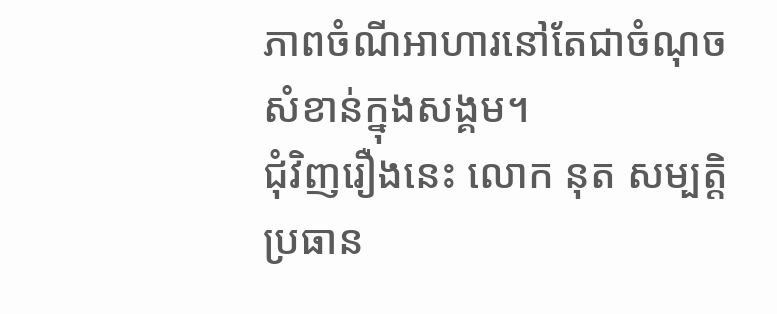ភាពចំណីអាហារនៅតែជាចំណុចសំខាន់ក្នុងសង្គម។
ជុំវិញរឿងនេះ លោក នុត សម្បត្តិ ប្រធាន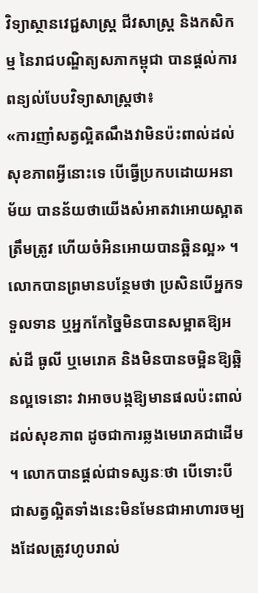វិទ្យាស្ថានវេជ្ជសាស្ត្រ ជីវសាស្ត្រ និងកសិកម្ម នៃរាជបណ្ឌិត្យសភាកម្ពុជា បានផ្តល់ការពន្យល់បែបវិទ្យាសាស្ត្រថា៖
«ការញាំសត្វល្អិតណឹងវាមិនប៉ះពាល់ដល់សុខភាពអ្វីនោះទេ បើធ្វើប្រកបដោយអនាម័យ បានន័យថាយើងសំអាតវាអោយស្អាតត្រឹមត្រូវ ហើយចំអិនអោយបានឆ្អិនល្អ» ។
លោកបានព្រមានបន្ថែមថា ប្រសិនបើអ្នកទទួលទាន ឬអ្នកកែច្នៃមិនបានសម្អាតឱ្យអស់ដី ធូលី ឬមេរោគ និងមិនបានចម្អិនឱ្យឆ្អិនល្អទេនោះ វាអាចបង្កឱ្យមានផលប៉ះពាល់ដល់សុខភាព ដូចជាការឆ្លងមេរោគជាដើម ។ លោកបានផ្តល់ជាទស្សនៈថា បើទោះបីជាសត្វល្អិតទាំងនេះមិនមែនជាអាហារចម្បងដែលត្រូវហូបរាល់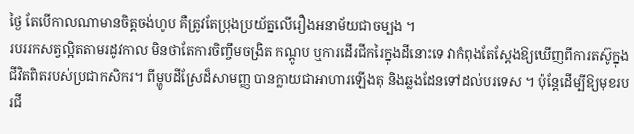ថ្ងៃ តែបើកាលណាមានចិត្តចង់ហូប គឺត្រូវតែប្រុងប្រយ័ត្នលើរឿងអនាម័យជាចម្បង ។
របររកសត្វល្អិតតាមរដូវកាល មិនថាតែការចិញ្ចឹមចង្រិត កណ្តូប ឬការដើរជីករៃក្នុងដីនោះទេ វាកំពុងតែស្តែងឱ្យឃើញពីការតស៊ូក្នុងជីវិតពិតរបស់ប្រជាកសិករ។ ពីម្ហូបដីស្រែដ៏សាមញ្ញ បានក្លាយជាអាហារឡើងតុ និងឆ្លងដែនទៅដល់បរទេស ។ ប៉ុន្តែដើម្បីឱ្យមុខរបរជី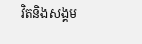វិតនិងសង្គម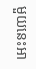មួយនេះអា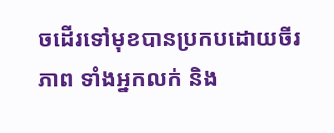ចដើរទៅមុខបានប្រកបដោយចីរភាព ទាំងអ្នកលក់ និង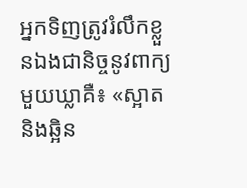អ្នកទិញត្រូវរំលឹកខ្លួនឯងជានិច្ចនូវពាក្យមួយឃ្លាគឺ៖ «ស្អាត និងឆ្អិន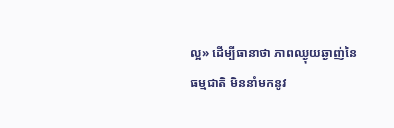ល្អ» ដើម្បីធានាថា ភាពឈ្ងុយឆ្ងាញ់នៃធម្មជាតិ មិននាំមកនូវ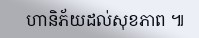ហានិភ័យដល់សុខភាព ៕